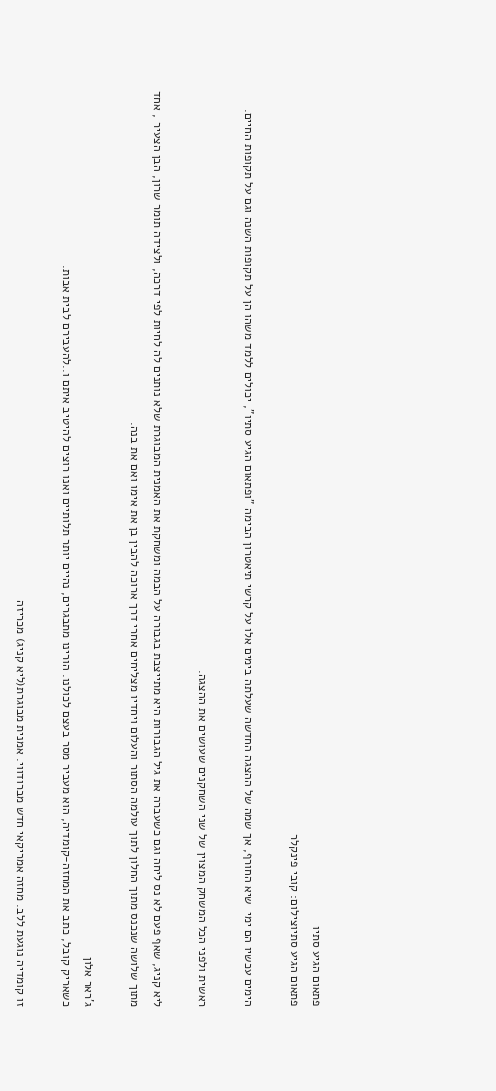פתאום הגיע סתיו
פתאום הגיע סתיוצילום: קובי פינקלר

הימים עכשיו הם ימי  שיא החורף, אך שמה של ההצגה החדשה שעלתה בימים אלו על קרשי תיאטרון הבימה "ופתאום הגיע סתיו", יכולים ללמד משהו הן על תקופות השנה וגם על תקופות החיים.

ראשית ולפני הכל המשחק המצוין של שני השחקנים שעושים את ההצגה.

ליא קניג, שאף פעם לא נס ליחה וגם כשעברה את גיל הגבורות היא מתייצבת בגבורה על הבמה ומשחקת את האמנית המבוגרת שלא נותנים לה לחיות לפי דרכה, ולצידה תומר שרון, הבן הצעיר , אחד מתוך שלושה שנכנס מתוך החלון לתוך עולמה הסתור והעלום ויחדיו מצליחים אחרי דרך ארוכה להבין בן את אימו ואם את בנה.

ג'ראר אלון
כשאריק קובל, כתב את המחזה-קומדיה, הוא מעביר מסר בעצם לכולנו. הורינו מתבגרים, נהיים יותר תלותיים ואנו רוצים להיטיב איתם ו..להעבירם לבית אבות.

זו קומדיה נוגעת ללב. מחזה אמריקאי חדש מברודווי. אמנית מבוגרת(ליא קניג) מכריזה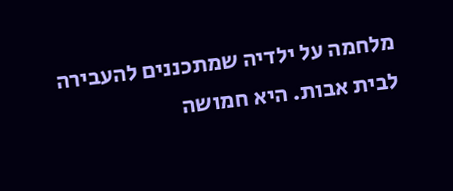מלחמה על ילדיה שמתכננים להעבירה לבית אבות. היא חמושה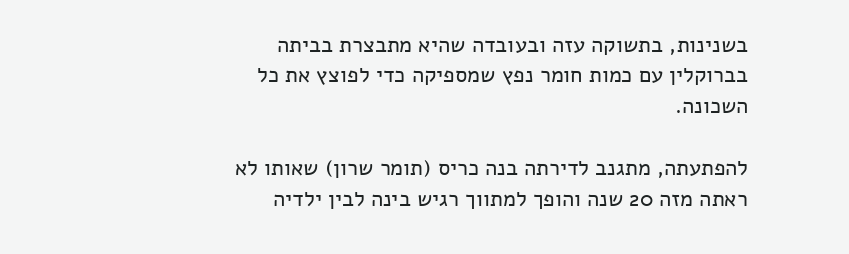בשנינות, בתשוקה עזה ובעובדה שהיא מתבצרת בביתה בברוקלין עם כמות חומר נפץ שמספיקה כדי לפוצץ את כל השכונה.

להפתעתה, מתגנב לדירתה בנה כריס (תומר שרון) שאותו לא ראתה מזה 20 שנה והופך למתווך רגיש בינה לבין ילדיה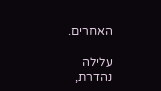האחרים.

עלילה נהדרת,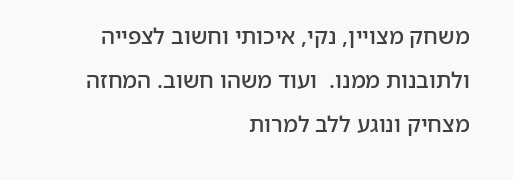משחק מצויין, נקי, איכותי וחשוב לצפייה ולתובנות ממנו.  ועוד משהו חשוב. המחזה מצחיק ונוגע ללב למרות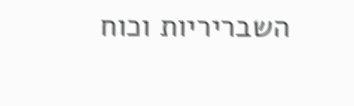השבריריות וכוח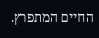החיים המתפרץ.